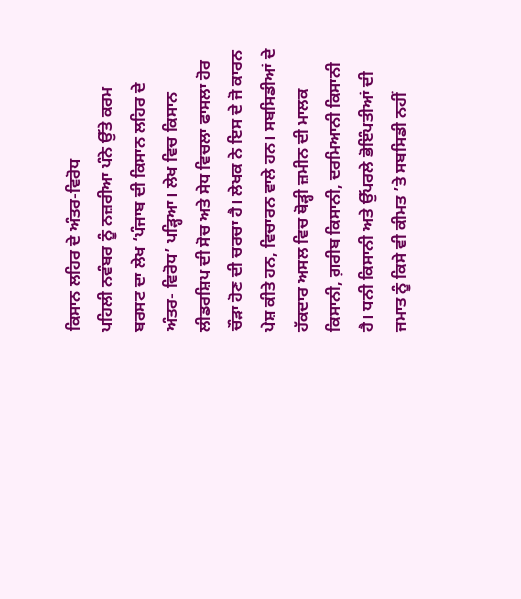ਕਿਸਾਨ ਲਹਿਰ ਦੇ ਅੰਤਰ-ਵਿਰੋਧ
ਪਹਿਲੀ ਨਵੰਬਰ ਨੂੰ ਨਜ਼ਰੀਆ ਪੰਨੇ ਉੱਤੇ ਕਰਮ ਬਰਸਟ ਦਾ ਲੇਖ ‘ਪੰਜਾਬ ਦੀ ਕਿਸਾਨ ਲਹਿਰ ਦੇ ਅੰਤਰ- ਵਿਰੋਧ’ ਪੜ੍ਹਿਆ। ਲੇਖ ਵਿਚ ਕਿਸਾਨ ਲੀਡਰਸ਼ਿਪ ਦੀ ਸੋਚ ਅਤੇ ਸੇਧ ਵਿਚਲਾ ਫਾਸਲਾ ਹੋਰ ਚੌੜਾ ਹੋਣ ਦੀ ਚਰਚਾ ਹੈ। ਲੇਖਕ ਨੇ ਇਸ ਦੇ ਜੋ ਕਾਰਨ ਪੇਸ਼ ਕੀਤੇ ਹਨ, ਵਿਚਾਰਨ ਵਾਲੇ ਹਨ। ਸਬਸਿਡੀਆਂ ਦੇ ਹੱਕਦਾਰ ਅਸਲ ਵਿਚ ਥੋੜ੍ਹੀ ਜ਼ਮੀਨ ਦੀ ਮਾਲਕ ਕਿਸਾਨੀ, ਗ਼ਰੀਬ ਕਿਸਾਨੀ, ਦਰਮਿਆਨੀ ਕਿਸਾਨੀ ਹੈ। ਧਨੀ ਕਿਸਾਨੀ ਅਤੇ ਉੱਪਰਲੇ ਭੋਇੰਪਤੀਆਂ ਦੀ ਜਮਾਤ ਨੂੰ ਕਿਸੇ ਵੀ ਕੀਮਤ ’ਤੇ ਸਬਸਿਡੀ ਨਹੀਂ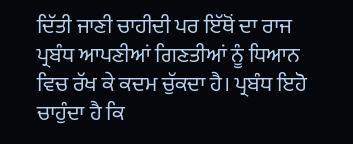ਦਿੱਤੀ ਜਾਣੀ ਚਾਹੀਦੀ ਪਰ ਇੱਥੋਂ ਦਾ ਰਾਜ ਪ੍ਰਬੰਧ ਆਪਣੀਆਂ ਗਿਣਤੀਆਂ ਨੂੰ ਧਿਆਨ ਵਿਚ ਰੱਖ ਕੇ ਕਦਮ ਚੁੱਕਦਾ ਹੈ। ਪ੍ਰਬੰਧ ਇਹੋ ਚਾਹੁੰਦਾ ਹੈ ਕਿ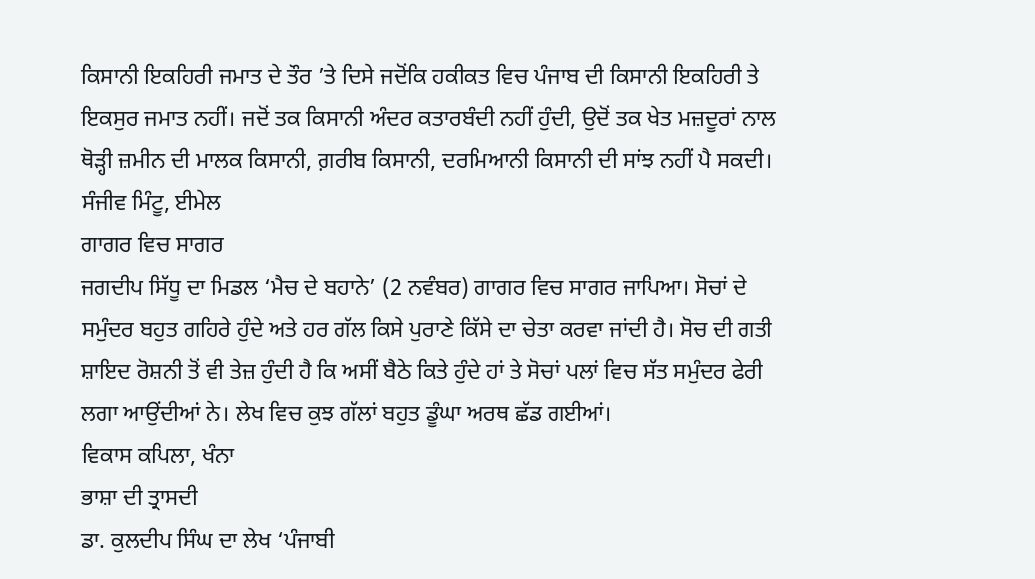ਕਿਸਾਨੀ ਇਕਹਿਰੀ ਜਮਾਤ ਦੇ ਤੌਰ ’ਤੇ ਦਿਸੇ ਜਦੋਂਕਿ ਹਕੀਕਤ ਵਿਚ ਪੰਜਾਬ ਦੀ ਕਿਸਾਨੀ ਇਕਹਿਰੀ ਤੇ ਇਕਸੁਰ ਜਮਾਤ ਨਹੀਂ। ਜਦੋਂ ਤਕ ਕਿਸਾਨੀ ਅੰਦਰ ਕਤਾਰਬੰਦੀ ਨਹੀਂ ਹੁੰਦੀ, ਉਦੋਂ ਤਕ ਖੇਤ ਮਜ਼ਦੂਰਾਂ ਨਾਲ ਥੋੜ੍ਹੀ ਜ਼ਮੀਨ ਦੀ ਮਾਲਕ ਕਿਸਾਨੀ, ਗ਼ਰੀਬ ਕਿਸਾਨੀ, ਦਰਮਿਆਨੀ ਕਿਸਾਨੀ ਦੀ ਸਾਂਝ ਨਹੀਂ ਪੈ ਸਕਦੀ।
ਸੰਜੀਵ ਮਿੰਟੂ, ਈਮੇਲ
ਗਾਗਰ ਵਿਚ ਸਾਗਰ
ਜਗਦੀਪ ਸਿੱਧੂ ਦਾ ਮਿਡਲ ‘ਮੈਚ ਦੇ ਬਹਾਨੇ’ (2 ਨਵੰਬਰ) ਗਾਗਰ ਵਿਚ ਸਾਗਰ ਜਾਪਿਆ। ਸੋਚਾਂ ਦੇ ਸਮੁੰਦਰ ਬਹੁਤ ਗਹਿਰੇ ਹੁੰਦੇ ਅਤੇ ਹਰ ਗੱਲ ਕਿਸੇ ਪੁਰਾਣੇ ਕਿੱਸੇ ਦਾ ਚੇਤਾ ਕਰਵਾ ਜਾਂਦੀ ਹੈ। ਸੋਚ ਦੀ ਗਤੀ ਸ਼ਾਇਦ ਰੋਸ਼ਨੀ ਤੋਂ ਵੀ ਤੇਜ਼ ਹੁੰਦੀ ਹੈ ਕਿ ਅਸੀਂ ਬੈਠੇ ਕਿਤੇ ਹੁੰਦੇ ਹਾਂ ਤੇ ਸੋਚਾਂ ਪਲਾਂ ਵਿਚ ਸੱਤ ਸਮੁੰਦਰ ਫੇਰੀ ਲਗਾ ਆਉਂਦੀਆਂ ਨੇ। ਲੇਖ ਵਿਚ ਕੁਝ ਗੱਲਾਂ ਬਹੁਤ ਡੂੰਘਾ ਅਰਥ ਛੱਡ ਗਈਆਂ।
ਵਿਕਾਸ ਕਪਿਲਾ, ਖੰਨਾ
ਭਾਸ਼ਾ ਦੀ ਤ੍ਰਾਸਦੀ
ਡਾ. ਕੁਲਦੀਪ ਸਿੰਘ ਦਾ ਲੇਖ ‘ਪੰਜਾਬੀ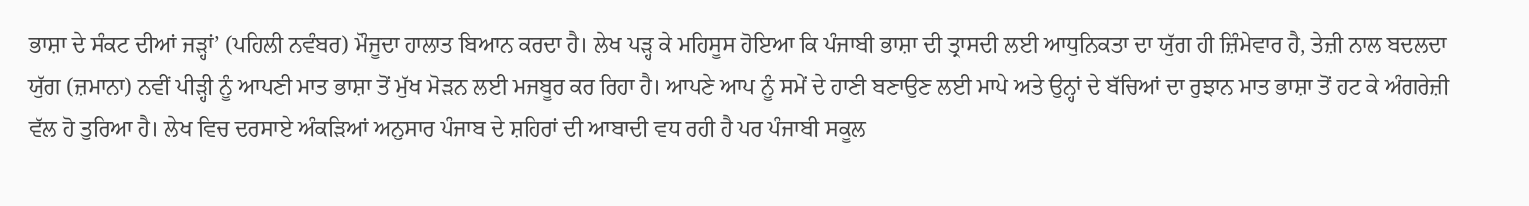ਭਾਸ਼ਾ ਦੇ ਸੰਕਟ ਦੀਆਂ ਜੜ੍ਹਾਂ’ (ਪਹਿਲੀ ਨਵੰਬਰ) ਮੌਜੂਦਾ ਹਾਲਾਤ ਬਿਆਨ ਕਰਦਾ ਹੈ। ਲੇਖ ਪੜ੍ਹ ਕੇ ਮਹਿਸੂਸ ਹੋਇਆ ਕਿ ਪੰਜਾਬੀ ਭਾਸ਼ਾ ਦੀ ਤ੍ਰਾਸਦੀ ਲਈ ਆਧੁਨਿਕਤਾ ਦਾ ਯੁੱਗ ਹੀ ਜ਼ਿੰਮੇਵਾਰ ਹੈ, ਤੇਜ਼ੀ ਨਾਲ ਬਦਲਦਾ ਯੁੱਗ (ਜ਼ਮਾਨਾ) ਨਵੀਂ ਪੀੜ੍ਹੀ ਨੂੰ ਆਪਣੀ ਮਾਤ ਭਾਸ਼ਾ ਤੋਂ ਮੁੱਖ ਮੋੜਨ ਲਈ ਮਜਬੂਰ ਕਰ ਰਿਹਾ ਹੈ। ਆਪਣੇ ਆਪ ਨੂੰ ਸਮੇਂ ਦੇ ਹਾਣੀ ਬਣਾਉਣ ਲਈ ਮਾਪੇ ਅਤੇ ਉਨ੍ਹਾਂ ਦੇ ਬੱਚਿਆਂ ਦਾ ਰੁਝਾਨ ਮਾਤ ਭਾਸ਼ਾ ਤੋਂ ਹਟ ਕੇ ਅੰਗਰੇਜ਼ੀ ਵੱਲ ਹੋ ਤੁਰਿਆ ਹੈ। ਲੇਖ ਵਿਚ ਦਰਸਾਏ ਅੰਕੜਿਆਂ ਅਨੁਸਾਰ ਪੰਜਾਬ ਦੇ ਸ਼ਹਿਰਾਂ ਦੀ ਆਬਾਦੀ ਵਧ ਰਹੀ ਹੈ ਪਰ ਪੰਜਾਬੀ ਸਕੂਲ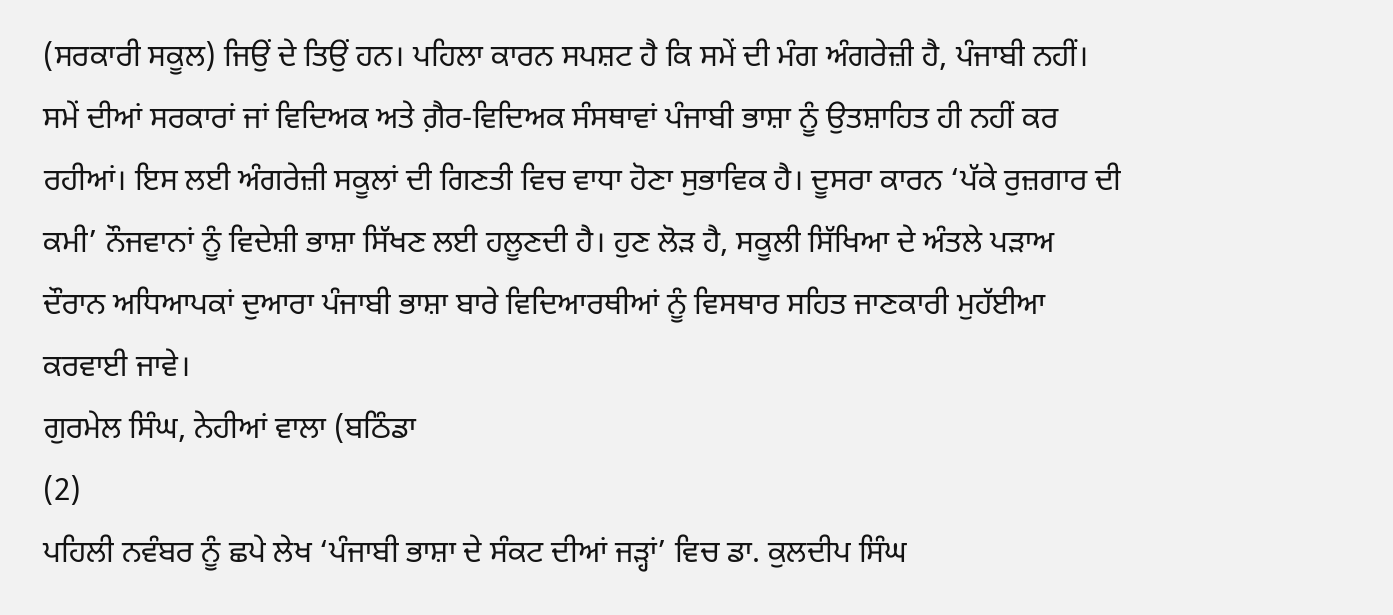(ਸਰਕਾਰੀ ਸਕੂਲ) ਜਿਉਂ ਦੇ ਤਿਉਂ ਹਨ। ਪਹਿਲਾ ਕਾਰਨ ਸਪਸ਼ਟ ਹੈ ਕਿ ਸਮੇਂ ਦੀ ਮੰਗ ਅੰਗਰੇਜ਼ੀ ਹੈ, ਪੰਜਾਬੀ ਨਹੀਂ। ਸਮੇਂ ਦੀਆਂ ਸਰਕਾਰਾਂ ਜਾਂ ਵਿਦਿਅਕ ਅਤੇ ਗ਼ੈਰ-ਵਿਦਿਅਕ ਸੰਸਥਾਵਾਂ ਪੰਜਾਬੀ ਭਾਸ਼ਾ ਨੂੰ ਉਤਸ਼ਾਹਿਤ ਹੀ ਨਹੀਂ ਕਰ ਰਹੀਆਂ। ਇਸ ਲਈ ਅੰਗਰੇਜ਼ੀ ਸਕੂਲਾਂ ਦੀ ਗਿਣਤੀ ਵਿਚ ਵਾਧਾ ਹੋਣਾ ਸੁਭਾਵਿਕ ਹੈ। ਦੂਸਰਾ ਕਾਰਨ ‘ਪੱਕੇ ਰੁਜ਼ਗਾਰ ਦੀ ਕਮੀ’ ਨੌਜਵਾਨਾਂ ਨੂੰ ਵਿਦੇਸ਼ੀ ਭਾਸ਼ਾ ਸਿੱਖਣ ਲਈ ਹਲੂਣਦੀ ਹੈ। ਹੁਣ ਲੋੜ ਹੈ, ਸਕੂਲੀ ਸਿੱਖਿਆ ਦੇ ਅੰਤਲੇ ਪੜਾਅ ਦੌਰਾਨ ਅਧਿਆਪਕਾਂ ਦੁਆਰਾ ਪੰਜਾਬੀ ਭਾਸ਼ਾ ਬਾਰੇ ਵਿਦਿਆਰਥੀਆਂ ਨੂੰ ਵਿਸਥਾਰ ਸਹਿਤ ਜਾਣਕਾਰੀ ਮੁਹੱਈਆ ਕਰਵਾਈ ਜਾਵੇ।
ਗੁਰਮੇਲ ਸਿੰਘ, ਨੇਹੀਆਂ ਵਾਲਾ (ਬਠਿੰਡਾ
(2)
ਪਹਿਲੀ ਨਵੰਬਰ ਨੂੰ ਛਪੇ ਲੇਖ ‘ਪੰਜਾਬੀ ਭਾਸ਼ਾ ਦੇ ਸੰਕਟ ਦੀਆਂ ਜੜ੍ਹਾਂ’ ਵਿਚ ਡਾ. ਕੁਲਦੀਪ ਸਿੰਘ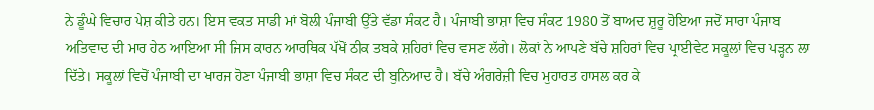ਨੇ ਡੂੰਘੇ ਵਿਚਾਰ ਪੇਸ਼ ਕੀਤੇ ਹਨ। ਇਸ ਵਕਤ ਸਾਡੀ ਮਾਂ ਬੋਲੀ ਪੰਜਾਬੀ ਉੱਤੇ ਵੱਡਾ ਸੰਕਟ ਹੈ। ਪੰਜਾਬੀ ਭਾਸ਼ਾ ਵਿਚ ਸੰਕਟ 1980 ਤੋਂ ਬਾਅਦ ਸ਼ੁਰੂ ਹੋਇਆ ਜਦੋਂ ਸਾਰਾ ਪੰਜਾਬ ਅਤਿਵਾਦ ਦੀ ਮਾਰ ਹੇਠ ਆਇਆ ਸੀ ਜਿਸ ਕਾਰਨ ਆਰਥਿਕ ਪੱਖੋਂ ਠੀਕ ਤਬਕੇ ਸ਼ਹਿਰਾਂ ਵਿਚ ਵਸਣ ਲੱਗੇ। ਲੋਕਾਂ ਨੇ ਆਪਣੇ ਬੱਚੇ ਸ਼ਹਿਰਾਂ ਵਿਚ ਪ੍ਰਾਈਵੇਟ ਸਕੂਲਾਂ ਵਿਚ ਪੜ੍ਹਨ ਲਾ ਦਿੱਤੇ। ਸਕੂਲਾਂ ਵਿਚੋਂ ਪੰਜਾਬੀ ਦਾ ਖਾਰਜ ਹੋਣਾ ਪੰਜਾਬੀ ਭਾਸ਼ਾ ਵਿਚ ਸੰਕਟ ਦੀ ਬੁਨਿਆਦ ਹੈ। ਬੱਚੇ ਅੰਗਰੇਜ਼ੀ ਵਿਚ ਮੁਹਾਰਤ ਹਾਸਲ ਕਰ ਕੇ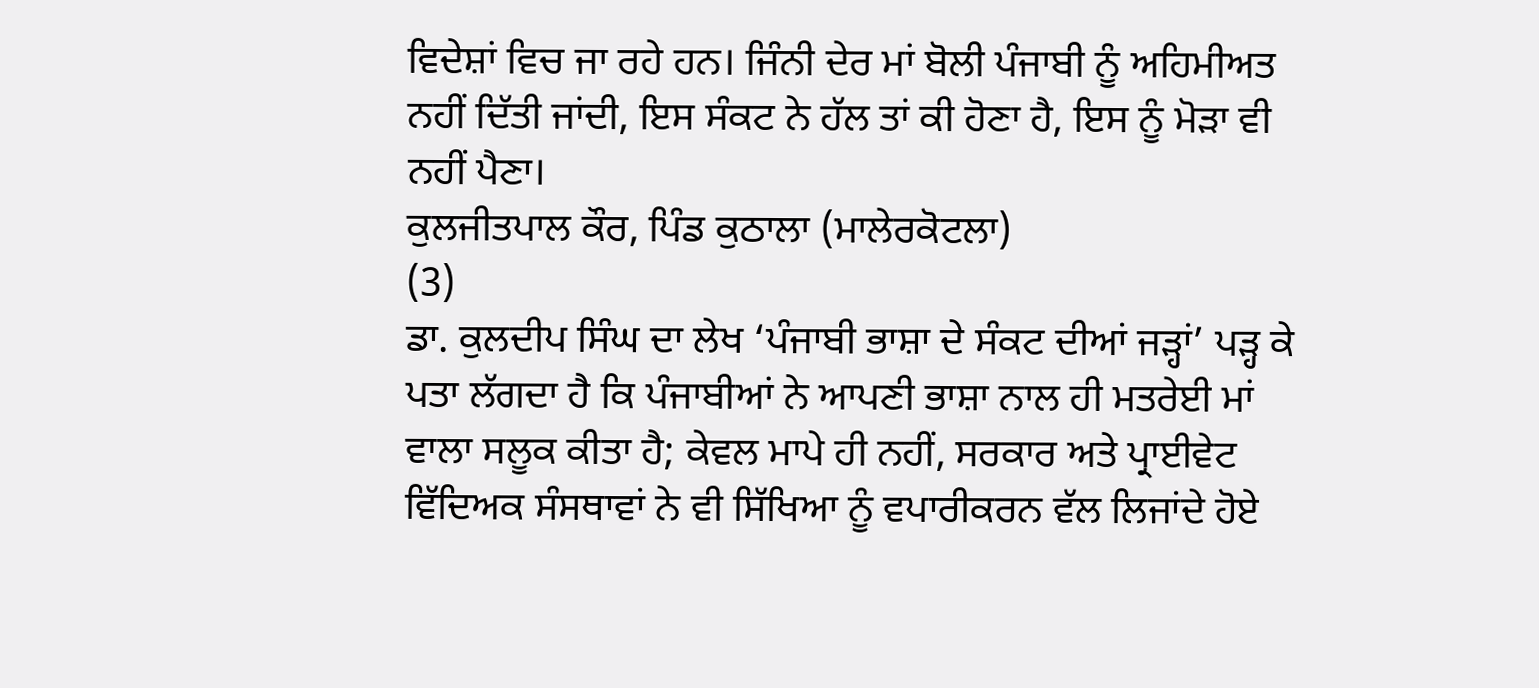ਵਿਦੇਸ਼ਾਂ ਵਿਚ ਜਾ ਰਹੇ ਹਨ। ਜਿੰਨੀ ਦੇਰ ਮਾਂ ਬੋਲੀ ਪੰਜਾਬੀ ਨੂੰ ਅਹਿਮੀਅਤ ਨਹੀਂ ਦਿੱਤੀ ਜਾਂਦੀ, ਇਸ ਸੰਕਟ ਨੇ ਹੱਲ ਤਾਂ ਕੀ ਹੋਣਾ ਹੈ, ਇਸ ਨੂੰ ਮੋੜਾ ਵੀ ਨਹੀਂ ਪੈਣਾ।
ਕੁਲਜੀਤਪਾਲ ਕੌਰ, ਪਿੰਡ ਕੁਠਾਲਾ (ਮਾਲੇਰਕੋਟਲਾ)
(3)
ਡਾ. ਕੁਲਦੀਪ ਸਿੰਘ ਦਾ ਲੇਖ ‘ਪੰਜਾਬੀ ਭਾਸ਼ਾ ਦੇ ਸੰਕਟ ਦੀਆਂ ਜੜ੍ਹਾਂ’ ਪੜ੍ਹ ਕੇ ਪਤਾ ਲੱਗਦਾ ਹੈ ਕਿ ਪੰਜਾਬੀਆਂ ਨੇ ਆਪਣੀ ਭਾਸ਼ਾ ਨਾਲ ਹੀ ਮਤਰੇਈ ਮਾਂ ਵਾਲਾ ਸਲੂਕ ਕੀਤਾ ਹੈ; ਕੇਵਲ ਮਾਪੇ ਹੀ ਨਹੀਂ, ਸਰਕਾਰ ਅਤੇ ਪ੍ਰਾਈਵੇਟ ਵਿੱਦਿਅਕ ਸੰਸਥਾਵਾਂ ਨੇ ਵੀ ਸਿੱਖਿਆ ਨੂੰ ਵਪਾਰੀਕਰਨ ਵੱਲ ਲਿਜਾਂਦੇ ਹੋਏ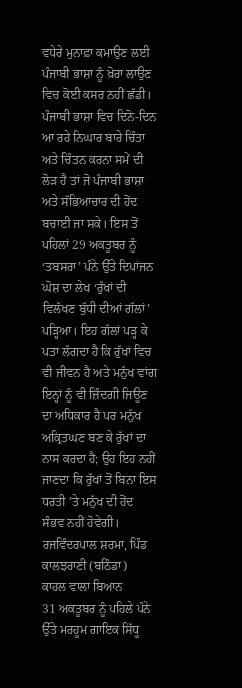ਵਧੇਰੇ ਮੁਨਾਫ਼ਾ ਕਮਾਉਣ ਲਈ ਪੰਜਾਬੀ ਭਾਸ਼ਾ ਨੂੰ ਖ਼ੋਰਾ ਲਾਉਣ ਵਿਚ ਕੋਈ ਕਸਰ ਨਹੀਂ ਛੱਡੀ। ਪੰਜਾਬੀ ਭਾਸ਼ਾ ਵਿਚ ਦਿਨੋ-ਦਿਨ ਆ ਰਹੇ ਨਿਘਾਰ ਬਾਰੇ ਚਿੰਤਾ ਅਤੇ ਚਿੰਤਨ ਕਰਨਾ ਸਮੇਂ ਦੀ ਲੋੜ ਹੈ ਤਾਂ ਜੋ ਪੰਜਾਬੀ ਭਾਸ਼ਾ ਅਤੇ ਸੱਭਿਆਚਾਰ ਦੀ ਹੋਂਦ ਬਚਾਈ ਜਾ ਸਕੇ। ਇਸ ਤੋਂ ਪਹਿਲਾਂ 29 ਅਕਤੂਬਰ ਨੂੰ ‘ਤਬਸਰਾ’ ਪੰਨੇ ਉੱਤੇ ਦਿਪਾਂਜਨ ਘੋਸ਼ ਦਾ ਲੇਖ ‘ਰੁੱਖਾਂ ਦੀ ਵਿਲੱਖਣ ਬੁੱਧੀ ਦੀਆਂ ਗੱਲਾਂ’ ਪੜ੍ਹਿਆ। ਇਹ ਗੱਲਾਂ ਪੜ੍ਹ ਕੇ ਪਤਾ ਲੱਗਦਾ ਹੈ ਕਿ ਰੁੱਖਾਂ ਵਿਚ ਵੀ ਜੀਵਨ ਹੈ ਅਤੇ ਮਨੁੱਖ ਵਾਂਗ ਇਨ੍ਹਾਂ ਨੂੰ ਵੀ ਜ਼ਿੰਦਗੀ ਜਿਊਣ ਦਾ ਅਧਿਕਾਰ ਹੈ ਪਰ ਮਨੁੱਖ ਅਕ੍ਰਿਤਘਣ ਬਣ ਕੇ ਰੁੱਖਾਂ ਦਾ ਨਾਸ ਕਰਦਾ ਹੈ; ਉਹ ਇਹ ਨਹੀਂ ਜਾਣਦਾ ਕਿ ਰੁੱਖਾਂ ਤੋਂ ਬਿਨਾ ਇਸ ਧਰਤੀ ’ਤੇ ਮਨੁੱਖ ਦੀ ਹੋਂਦ ਸੰਭਵ ਨਹੀਂ ਹੋਵੇਗੀ।
ਰਜਵਿੰਦਰਪਾਲ ਸ਼ਰਮਾ, ਪਿੰਡ ਕਾਲਝਰਾਣੀ (ਬਠਿੰਡਾ)
ਕਾਹਲ ਵਾਲਾ ਬਿਆਨ
31 ਅਕਤੂਬਰ ਨੂੰ ਪਹਿਲੇ ਪੰਨੇ ਉੱਤੇ ਮਰਹੂਮ ਗਾਇਕ ਸਿੱਧੂ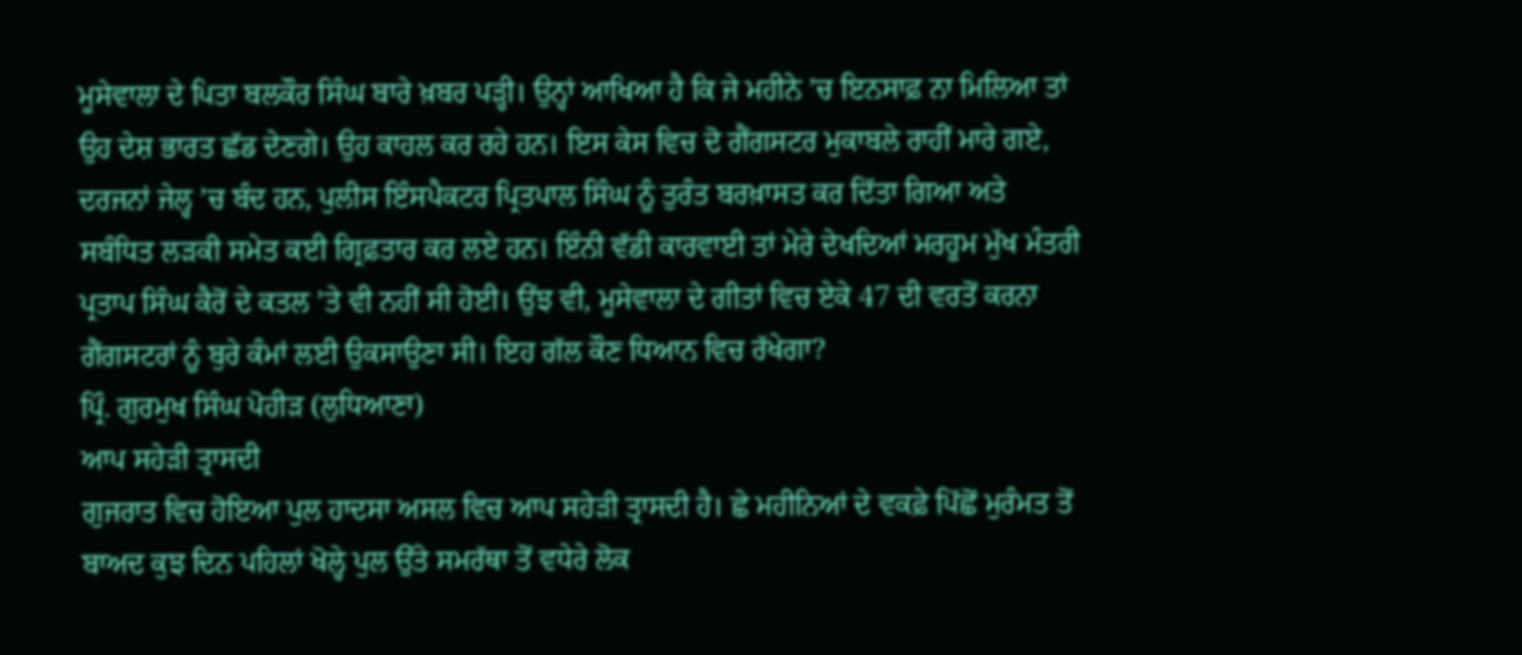ਮੂਸੇਵਾਲਾ ਦੇ ਪਿਤਾ ਬਲਕੌਰ ਸਿੰਘ ਬਾਰੇ ਖ਼ਬਰ ਪੜ੍ਹੀ। ਉਨ੍ਹਾਂ ਆਖਿਆ ਹੈ ਕਿ ਜੇ ਮਹੀਨੇ ’ਚ ਇਨਸਾਫ਼ ਨਾ ਮਿਲਿਆ ਤਾਂ ਉਹ ਦੇਸ਼ ਭਾਰਤ ਛੱਡ ਦੇਣਗੇ। ਉਹ ਕਾਹਲ ਕਰ ਰਹੇ ਹਨ। ਇਸ ਕੇਸ ਵਿਚ ਦੋ ਗੈਂਗਸਟਰ ਮੁਕਾਬਲੇ ਰਾਹੀਂ ਮਾਰੇ ਗਏ, ਦਰਜਨਾਂ ਜੇਲ੍ਹ ’ਚ ਬੰਦ ਹਨ, ਪੁਲੀਸ ਇੰਸਪੈਕਟਰ ਪ੍ਰਿਤਪਾਲ ਸਿੰਘ ਨੂੰ ਤੁਰੰਤ ਬਰਖ਼ਾਸਤ ਕਰ ਦਿੱਤਾ ਗਿਆ ਅਤੇ ਸਬੰਧਿਤ ਲੜਕੀ ਸਮੇਤ ਕਈ ਗ੍ਰਿਫ਼ਤਾਰ ਕਰ ਲਏ ਹਨ। ਇੰਨੀ ਵੱਡੀ ਕਾਰਵਾਈ ਤਾਂ ਮੇਰੇ ਦੇਖਦਿਆਂ ਮਰਹੂਮ ਮੁੱਖ ਮੰਤਰੀ ਪ੍ਰਤਾਪ ਸਿੰਘ ਕੈਰੋਂ ਦੇ ਕਤਲ ’ਤੇ ਵੀ ਨਹੀਂ ਸੀ ਹੋਈ। ਉਂਝ ਵੀ, ਮੂਸੇਵਾਲਾ ਦੇ ਗੀਤਾਂ ਵਿਚ ਏਕੇ 47 ਦੀ ਵਰਤੋਂ ਕਰਨਾ ਗੈਂਗਸਟਰਾਂ ਨੂੰ ਬੁਰੇ ਕੰਮਾਂ ਲਈ ਉਕਸਾਉਣਾ ਸੀ। ਇਹ ਗੱਲ ਕੌਣ ਧਿਆਨ ਵਿਚ ਰੱਖੇਗਾ?
ਪ੍ਰਿੰ. ਗੁਰਮੁਖ ਸਿੰਘ ਪੋਹੀੜ (ਲੁਧਿਆਣਾ)
ਆਪ ਸਹੇੜੀ ਤ੍ਰਾਸਦੀ
ਗੁਜਰਾਤ ਵਿਚ ਹੋਇਆ ਪੁਲ ਹਾਦਸਾ ਅਸਲ ਵਿਚ ਆਪ ਸਹੇੜੀ ਤ੍ਰਾਸਦੀ ਹੈ। ਛੇ ਮਹੀਨਿਆਂ ਦੇ ਵਕਫ਼ੇ ਪਿੱਛੋਂ ਮੁਰੰਮਤ ਤੋਂ ਬਾਅਦ ਕੁਝ ਦਿਨ ਪਹਿਲਾਂ ਖੋਲ੍ਹੇ ਪੁਲ ਉੱਤੇ ਸਮਰੱਥਾ ਤੋਂ ਵਧੇਰੇ ਲੋਕ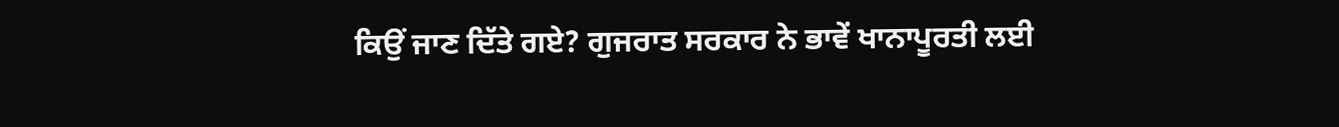ਕਿਉਂ ਜਾਣ ਦਿੱਤੇ ਗਏ? ਗੁਜਰਾਤ ਸਰਕਾਰ ਨੇ ਭਾਵੇਂ ਖਾਨਾਪੂਰਤੀ ਲਈ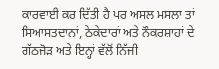ਕਾਰਵਾਈ ਕਰ ਦਿੱਤੀ ਹੈ ਪਰ ਅਸਲ ਮਸਲਾ ਤਾਂ ਸਿਆਸਤਦਾਨਾਂ, ਠੇਕੇਦਾਰਾਂ ਅਤੇ ਨੌਕਰਸ਼ਾਹਾਂ ਦੇ ਗੱਠਜੋੜ ਅਤੇ ਇਨ੍ਹਾਂ ਵੱਲੋਂ ਨਿੱਜੀ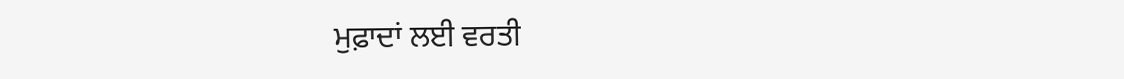ਮੁਫ਼ਾਦਾਂ ਲਈ ਵਰਤੀ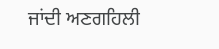ਜਾਂਦੀ ਅਣਗਹਿਲੀ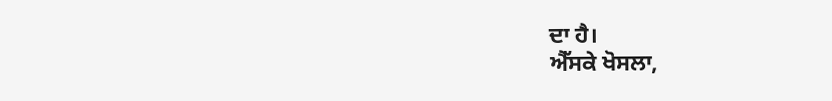ਦਾ ਹੈ।
ਐੱਸਕੇ ਖੋਸਲਾ,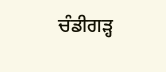ਚੰਡੀਗੜ੍ਹ